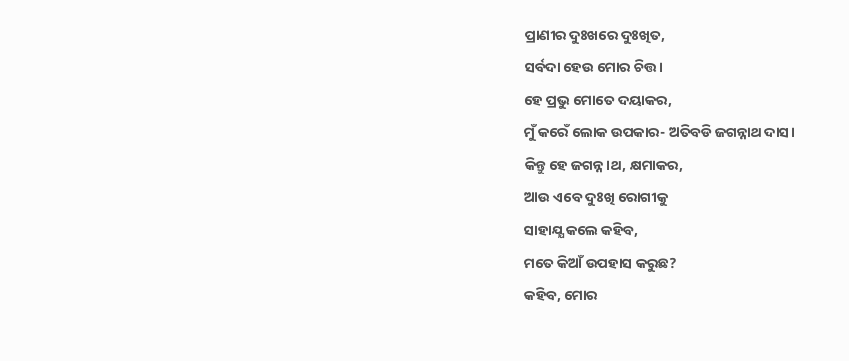ପ୍ରାଣୀର ଦୁଃଖରେ ଦୁଃଖିତ,
ସର୍ବଦା ହେଉ ମୋର ଚିତ୍ତ।
ହେ ପ୍ରଭୁ ମୋତେ ଦୟାକର,
ମୁଁ କରେଁ ଲୋକ ଉପକାର- ଅତିବଡି ଜଗନ୍ନାଥ ଦାସ।
କିନ୍ତୁ ହେ ଜଗନ୍ନ।ଥ, କ୍ଷମାକର,
ଆଉ ଏବେ ଦୁଃଖି ରୋଗୀକୁ
ସାହାଯ୍ଯ କଲେ କହିବ,
ମତେ କିଆଁ ଉପହାସ କରୁଛ?
କହିବ, ମୋର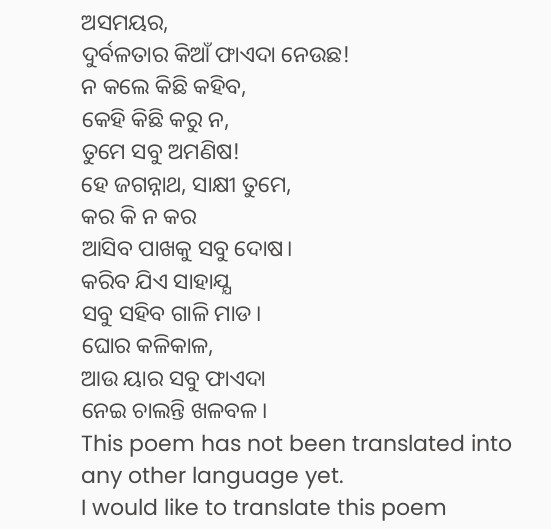ଅସମୟର,
ଦୁର୍ବଳତାର କିଆଁ ଫାଏଦା ନେଉଛ!
ନ କଲେ କିଛି କହିବ,
କେହି କିଛି କରୁ ନ,
ତୁମେ ସବୁ ଅମଣିଷ!
ହେ ଜଗନ୍ନାଥ, ସାକ୍ଷୀ ତୁମେ,
କର କି ନ କର
ଆସିବ ପାଖକୁ ସବୁ ଦୋଷ।
କରିବ ଯିଏ ସାହାଯ୍ଯ
ସବୁ ସହିବ ଗାଳି ମାଡ।
ଘୋର କଳିକାଳ,
ଆଉ ୟାର ସବୁ ଫାଏଦା
ନେଇ ଚାଲନ୍ତି ଖଳବଳ।
This poem has not been translated into any other language yet.
I would like to translate this poem